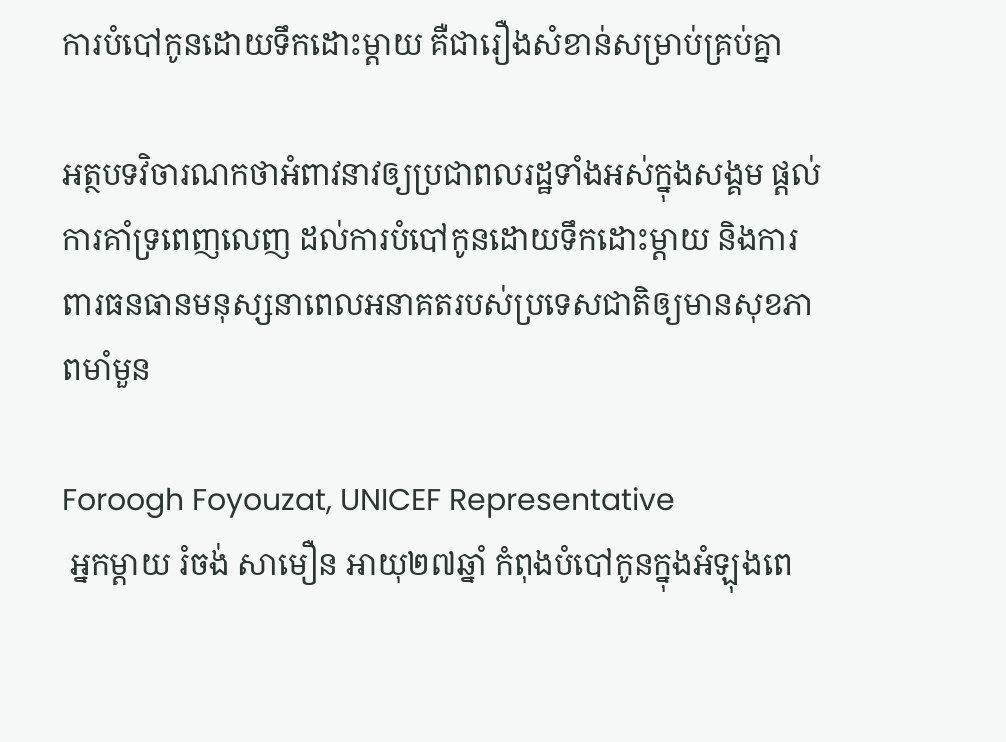ការបំបៅកូនដោយទឹកដោះម្តាយ គឺជារឿងសំខាន់សម្រាប់គ្រប់គ្នា

អត្ថបទវិចារណកថាអំពាវនាវឲ្យប្រជាពលរដ្ឋទាំងអស់ក្នុងសង្គម ផ្តល់ការគាំទ្រពេញលេញ ដល់ការបំបៅកូនដោយទឹកដោះម្តាយ និងការពារធនធានមនុស្សនាពេលអនាគតរបស់ប្រទេសជាតិឲ្យមានសុខភាពមាំមួន

Foroogh Foyouzat, UNICEF Representative
 អ្នកម្តាយ រំចង់ សាមឿន អាយុ២៧ឆ្នាំ កំពុងបំបៅកូនក្នុងអំឡុងពេ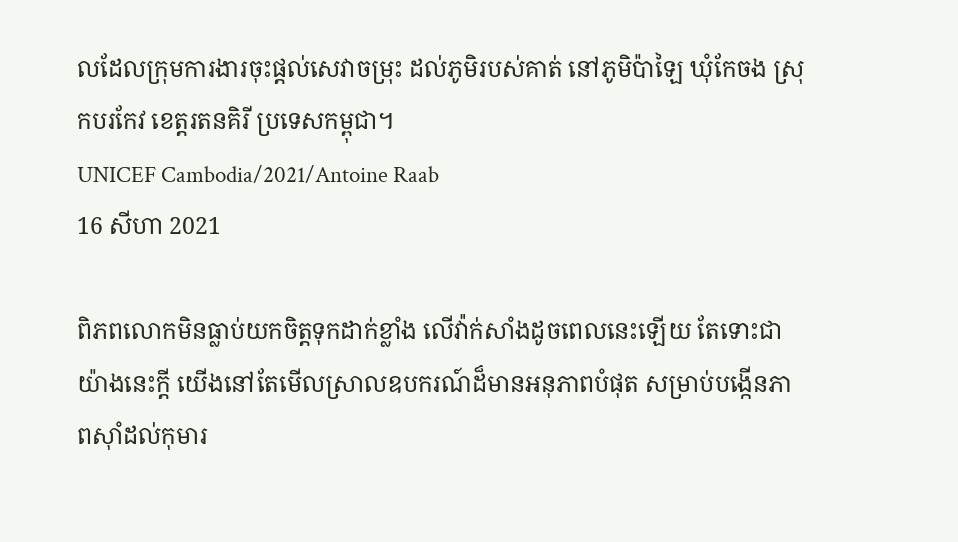លដែលក្រុមការងារចុះផ្តល់សេវាចម្រុះ ដល់ភូមិរបស់គាត់ នៅភូមិប៉ាឡៃ ឃុំកែចង ស្រុកបរកែវ ខេត្តរតនគិរី ប្រទេសកម្ពុជា។
UNICEF Cambodia/2021/Antoine Raab
16 សីហា 2021

ពិភពលោកមិនធ្លាប់យកចិត្តទុកដាក់ខ្លាំង លើវ៉ាក់សាំងដូចពេលនេះឡើយ តែទោះជាយ៉ាងនេះក្តី យើងនៅតែមើលស្រាលឧបករណ៍ដ៏មានអនុភាពបំផុត សម្រាប់បង្កើនភាពស៊ាំដល់កុមារ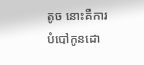តូច នោះគឺការបំបៅកូនដោ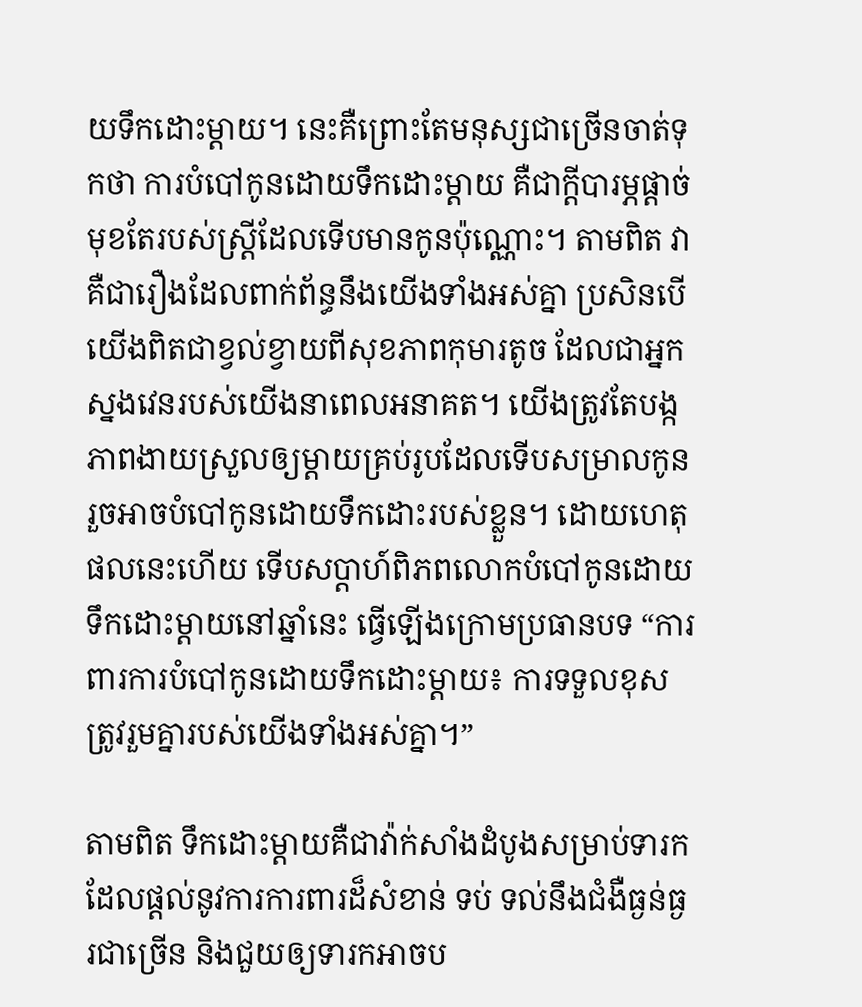យទឹកដោះម្តាយ។ នេះគឺព្រោះតែមនុស្សជាច្រើនចាត់ទុកថា ការបំបៅកូនដោយទឹកដោះម្តាយ គឺជាក្តីបារម្ភផ្តាច់មុខតែរបស់ស្ត្រីដែលទើបមានកូនប៉ុណ្ណោះ។ តាមពិត វាគឺជារឿងដែលពាក់ព័ន្ធនឹងយើងទាំងអស់គ្នា ប្រសិនបើយើងពិតជាខ្វល់ខ្វាយពីសុខភាពកុមារតូច ដែលជាអ្នកស្នងវេនរបស់យើងនាពេលអនាគត។ យើងត្រូវតែបង្កភាពងាយស្រួលឲ្យម្តាយគ្រប់រូបដែលទើបសម្រាលកូនរួចអាចបំបៅកូនដោយទឹកដោះរបស់ខ្លួន។ ដោយហេតុផលនេះហើយ ទើបសប្តាហ៍ពិភពលោកបំបៅកូនដោយទឹកដោះម្តាយនៅឆ្នាំនេះ ធ្វើឡើងក្រោមប្រធានបទ “ការពារការបំបៅកូនដោយទឹកដោះម្តាយ៖ ការទទួលខុសត្រូវរួមគ្នារបស់យើងទាំងអស់គ្នា។”

តាមពិត ទឹកដោះម្តាយគឺជាវ៉ាក់សាំងដំបូងសម្រាប់ទារក ដែលផ្តល់នូវការការពារដ៏សំខាន់ ទប់ ទល់នឹងជំងឺធ្ងន់ធ្ងរជាច្រើន និងជួយឲ្យទារកអាចប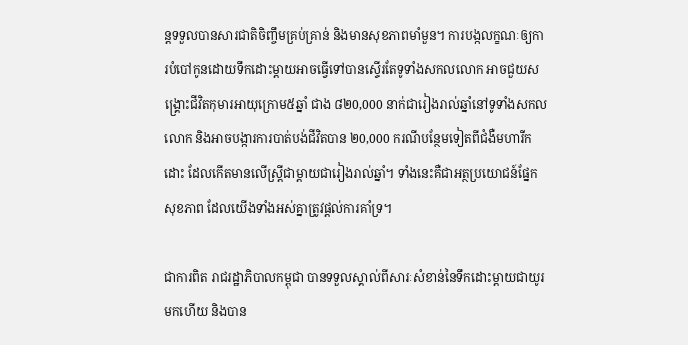ន្តទទួលបានសារជាតិចិញ្ចឹមគ្រប់គ្រាន់ និងមានសុខភាពមាំមួន។ ការបង្កលក្ខណៈឲ្យការបំបៅកូនដោយទឹកដោះម្តាយអាចធ្វើទៅបានស្ទើរតែទូទាំងសកលលោក អាចជួយសង្គ្រោះជីវិតកុមារអាយុក្រោម៥ឆ្នាំ ជាង ៨២0,000 នាក់ជារៀងរាល់ឆ្នាំនៅទូទាំងសកលលោក និងអាចបង្ការការបាត់បង់ជីវិតបាន ២0,000 ករណីបន្ថែមទៀតពីជំងឺមហារីកដោះ ដែលកើតមានលើស្ត្រីជាម្តាយជារៀងរាល់ឆ្នាំ។ ទាំងនេះគឺជាអត្ថប្រយោជន៍ផ្នែកសុខភាព ដែលយើងទាំងអស់គ្នាត្រូវផ្តល់ការគាំទ្រ។

ជាការពិត រាជរដ្ឋាភិបាលកម្ពុជា បានទទួលស្គាល់ពីសារៈសំខាន់នៃទឹកដោះម្តាយជាយូរមកហើយ និងបាន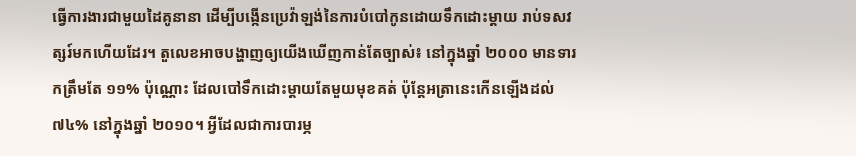ធ្វើការងារជាមួយដៃគូនានា ដើម្បីបង្កើនប្រេវ៉ាឡង់នៃការបំបៅកូនដោយទឹកដោះម្តាយ រាប់ទសវត្សរ៍មកហើយដែរ។ តួលេខអាចបង្ហាញឲ្យយើងឃើញកាន់តែច្បាស់៖ នៅក្នុងឆ្នាំ ២០០០ មានទារកត្រឹមតែ ១១% ប៉ុណ្ណោះ ដែលបៅទឹកដោះម្តាយតែមួយមុខគត់ ប៉ុន្តែអត្រានេះកើនឡើងដល់ ៧៤% នៅក្នុងឆ្នាំ ២០១០។ អ្វីដែលជាការបារម្ភ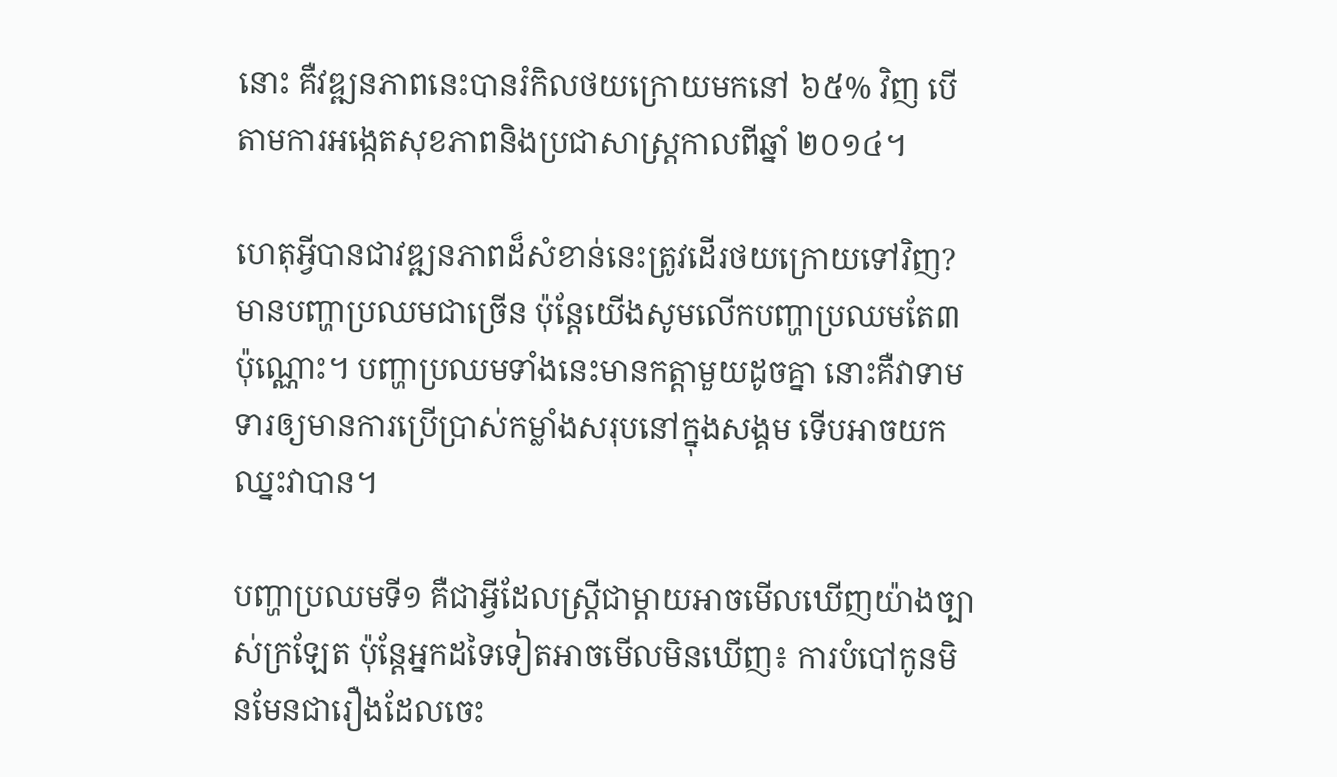នោះ គឺវឌ្ឍនភាពនេះបានរំកិលថយក្រោយមកនៅ ៦៥% វិញ បើតាមការអង្កេតសុខភាពនិងប្រជាសាស្ត្រកាលពីឆ្នាំ ២០១៤។

ហេតុអ្វីបានជាវឌ្ឍនភាពដ៏សំខាន់នេះត្រូវដើរថយក្រោយទៅវិញ? មានបញ្ហាប្រឈមជាច្រើន ប៉ុន្តែយើងសូមលើកបញ្ហាប្រឈមតែ៣ប៉ុណ្ណោះ។ បញ្ហាប្រឈមទាំងនេះមានកត្តាមួយដូចគ្នា នោះគឺវាទាមទារឲ្យមានការប្រើប្រាស់កម្លាំងសរុបនៅក្នុងសង្គម ទើបអាចយកឈ្នះវាបាន។

បញ្ហាប្រឈមទី១ គឺជាអ្វីដែលស្រ្តីជាម្តាយអាចមើលឃើញយ៉ាងច្បាស់ក្រឡែត ប៉ុន្តែអ្នកដទៃទៀតអាចមើលមិនឃើញ៖ ការបំបៅកូនមិនមែនជារឿងដែលចេះ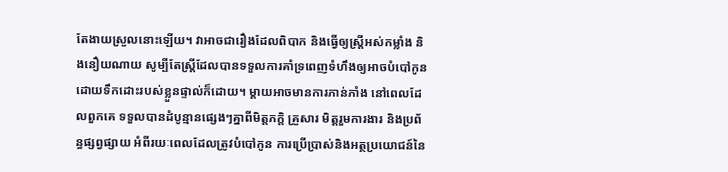តែងាយស្រួលនោះឡើយ។ វាអាចជារឿងដែលពិបាក និងធ្វើឲ្យស្ត្រីអស់កម្លាំង និងនឿយណាយ សូម្បីតែស្រ្តីដែលបានទទួលការគាំទ្រពេញទំហឹងឲ្យអាចបំបៅកូនដោយទឹកដោះរបស់ខ្លួនផ្ទាល់ក៏ដោយ។ ម្តាយអាចមានការភាន់ភាំង នៅពេលដែលពួកគេ ទទួលបានដំបូន្មានផ្សេងៗគ្នាពីមិត្តភក្តិ គ្រួសារ មិត្តរួមការងារ និងប្រព័ន្ធផ្សព្វផ្សាយ អំពីរយៈពេលដែលត្រូវបំបៅកូន ការប្រើប្រាស់និងអត្ថប្រយោជន៍នៃ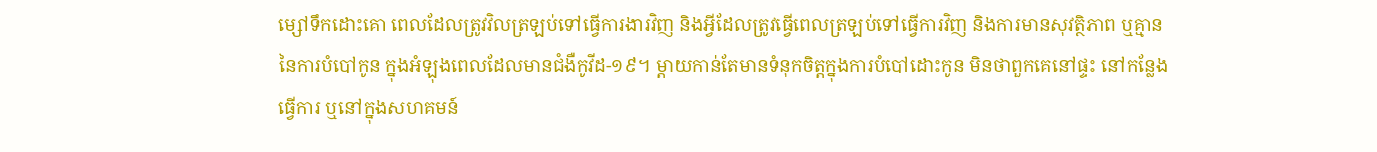ម្សៅទឹកដោះគោ ពេលដែលត្រូវវិលត្រឡប់ទៅធ្វើការងារវិញ និងអ្វីដែលត្រូវធ្វើពេលត្រឡប់ទៅធ្វើការវិញ និងការមានសុវត្ថិភាព ឬគ្មាន នៃការបំបៅកូន ក្នុងអំឡុងពេលដែលមានជំងឺកូវីដ-១៩។ ម្តាយកាន់តែមានទំនុកចិត្តក្នុងការបំបៅដោះកូន មិនថាពួកគេនៅផ្ទះ នៅកន្លែងធ្វើការ ឬនៅក្នុងសហគមន៍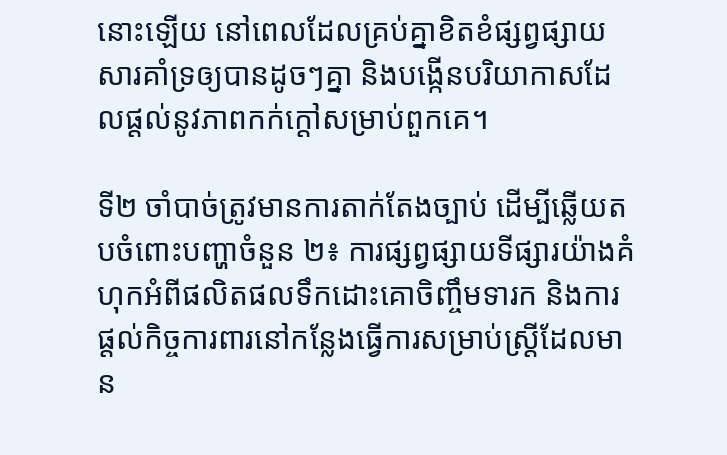នោះឡើយ នៅពេលដែលគ្រប់គ្នាខិតខំផ្សព្វផ្សាយសារគាំទ្រឲ្យបានដូចៗគ្នា និងបង្កើនបរិយាកាសដែលផ្តល់នូវភាពកក់ក្តៅសម្រាប់ពួកគេ។

ទី២ ចាំបាច់ត្រូវមានការតាក់តែងច្បាប់ ដើម្បីឆ្លើយតបចំពោះបញ្ហាចំនួន ២៖ ការផ្សព្វផ្សាយទីផ្សារយ៉ាងគំហុកអំពីផលិតផលទឹកដោះគោចិញ្ចឹមទារក និងការផ្តល់កិច្ចការពារនៅកន្លែងធ្វើការសម្រាប់ស្រ្តីដែលមាន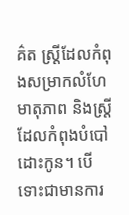គ៌ត ស្រ្តីដែលកំពុងសម្រាកលំហែមាតុភាព និងស្ត្រីដែលកំពុងបំបៅដោះកូន។ បើទោះជាមានការ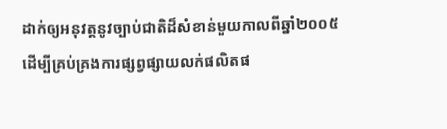ដាក់ឲ្យអនុវត្តនូវច្បាប់ជាតិដ៏សំខាន់មួយកាលពីឆ្នាំ២០០៥ ដើម្បីគ្រប់គ្រងការផ្សព្វផ្សាយលក់ផលិតផ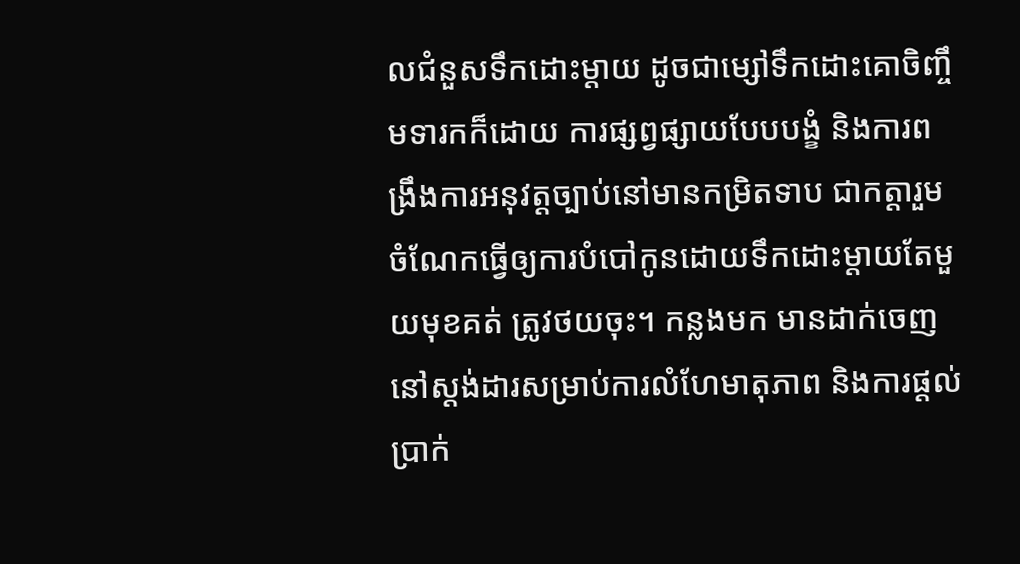លជំនួសទឹកដោះម្តាយ ដូចជាម្សៅទឹកដោះគោចិញ្ចឹមទារកក៏ដោយ ការផ្សព្វផ្សាយបែបបង្ខំ និងការពង្រឹងការអនុវត្តច្បាប់នៅមានកម្រិតទាប ជាកត្តារួមចំណែកធ្វើឲ្យការបំបៅកូនដោយទឹកដោះម្តាយតែមួយមុខគត់ ត្រូវថយចុះ។ កន្លងមក មានដាក់ចេញនៅស្តង់ដារសម្រាប់ការលំហែមាតុភាព និងការផ្តល់ប្រាក់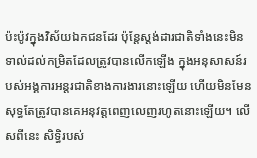ប៉ះប៉ូវក្នុងវិស័យឯកជនដែរ ប៉ុន្តែស្តង់ដារជាតិទាំងនេះមិនទាល់ដល់កម្រិតដែលត្រូវបានលើកឡើង ក្នុងអនុសាសន៍របស់អង្គការអន្តរជាតិខាងការងារនោះឡើយ ហើយមិនមែនសុទ្ធតែត្រូវបានគេអនុវត្តពេញលេញរហូតនោះឡើយ។ លើសពីនេះ សិទ្ធិរបស់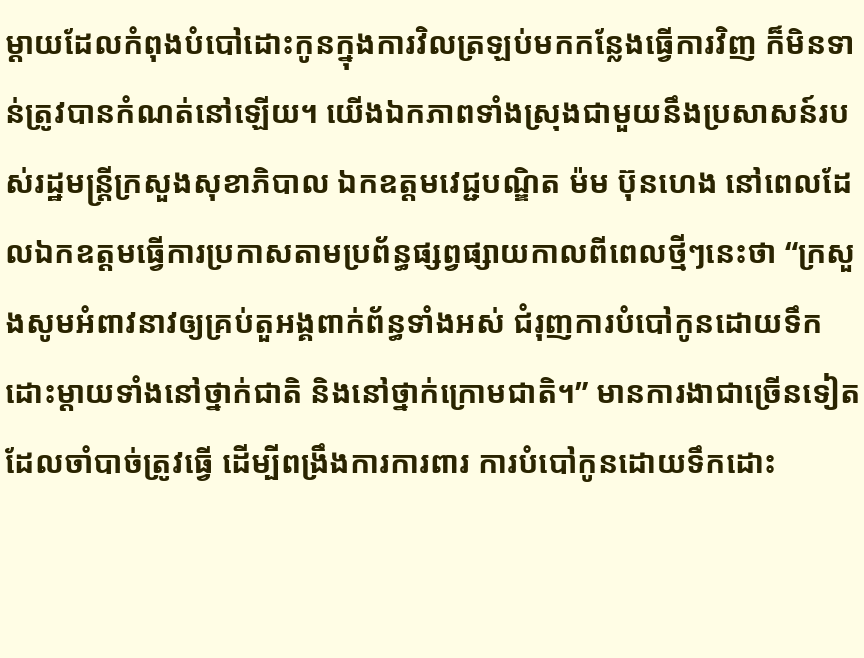ម្តាយដែលកំពុងបំបៅដោះកូនក្នុងការវិលត្រឡប់មកកន្លែងធ្វើការវិញ ក៏មិនទាន់ត្រូវបានកំណត់នៅឡើយ។ យើងឯកភាពទាំងស្រុងជាមួយនឹងប្រសាសន៍របស់រដ្ឋមន្ត្រីក្រសួងសុខាភិបាល ឯកឧត្តមវេជ្ជបណ្ឌិត ម៉ម ប៊ុនហេង នៅពេលដែលឯកឧត្តមធ្វើការប្រកាសតាមប្រព័ន្ធផ្សព្វផ្សាយកាលពីពេលថ្មីៗនេះថា “ក្រសួងសូមអំពាវនាវឲ្យគ្រប់តួអង្គពាក់ព័ន្ធទាំងអស់ ជំរុញការបំបៅកូនដោយទឹកដោះម្តាយទាំងនៅថ្នាក់ជាតិ និងនៅថ្នាក់ក្រោមជាតិ។” មានការងាជាច្រើនទៀតដែលចាំបាច់ត្រូវធ្វើ ដើម្បីពង្រឹងការការពារ ការបំបៅកូនដោយទឹកដោះ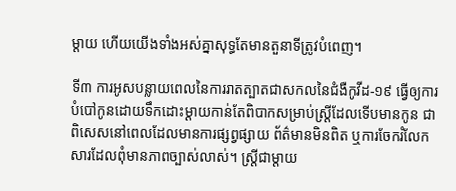ម្តាយ ហើយយើងទាំងអស់គ្នាសុទ្ធតែមានតួនាទីត្រូវបំពេញ។

ទី៣ ការអូសបន្លាយពេលនៃការរាតត្បាតជាសកលនៃជំងឺកូវីដ-១៩ ធ្វើឲ្យការបំបៅកូនដោយទឹកដោះម្តាយកាន់តែពិបាកសម្រាប់ស្ត្រីដែលទើបមានកូន ជាពិសេសនៅពេលដែលមានការផ្សព្វផ្សាយ ព័ត៌មានមិនពិត ឬការចែករំលែកសារដែលពុំមានភាពច្បាស់លាស់។ ស្រ្តីជាម្តាយ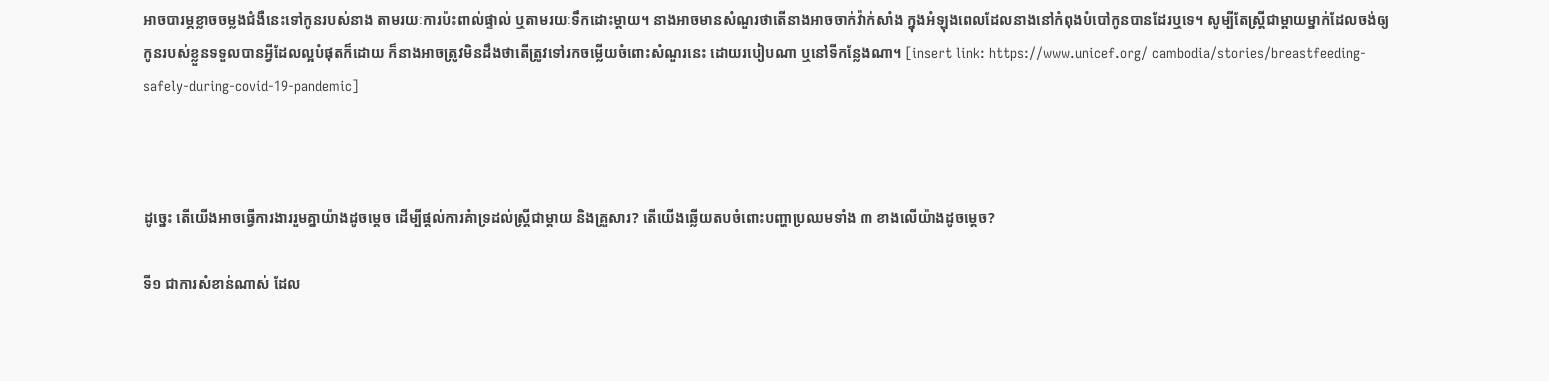អាចបារម្ភខ្លាចចម្លងជំងឺនេះទៅកូនរបស់នាង តាមរយៈការប៉ះពាល់ផ្ទាល់ ឬតាមរយៈទឹកដោះម្តាយ។ នាងអាចមានសំណួរថាតើនាងអាចចាក់វ៉ាក់សាំង ក្នុងអំឡុងពេលដែលនាងនៅកំពុងបំបៅកូនបានដែរឬទេ។ សូម្បីតែស្ត្រីជាម្តាយម្នាក់ដែលចង់ឲ្យកូនរបស់ខ្លួនទទួលបានអ្វីដែលល្អបំផុតក៏ដោយ ក៏នាងអាចត្រូវមិនដឹងថាតើត្រូវទៅរកចម្លើយចំពោះសំណួរនេះ ដោយរបៀបណា ឬនៅទីកន្លែងណា។ [insert link: https://www.unicef.org/ cambodia/stories/breastfeeding-safely-during-covid-19-pandemic]



ដូច្នេះ តើយើងអាចធ្វើការងាររួមគ្នាយ៉ាងដូចម្តេច ដើម្បីផ្តល់ការគំាទ្រដល់ស្ត្រីជាម្តាយ និងគ្រួសារ? តើយើងឆ្លើយតបចំពោះបញ្ហាប្រឈមទាំង ៣ ខាងលើយ៉ាងដូចម្តេច?

ទី១ ជាការសំខាន់ណាស់ ដែល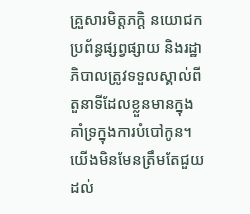គ្រួសារមិត្តភក្តិ នយោជក ប្រព័ន្ធផ្សព្វផ្សាយ និងរដ្ឋាភិបាលត្រូវទទួលស្គាល់ពីតួនាទីដែលខ្លួនមានក្នុងគាំទ្រក្នុងការបំបៅកូន។ យើងមិនមែនត្រឹមតែជួយដល់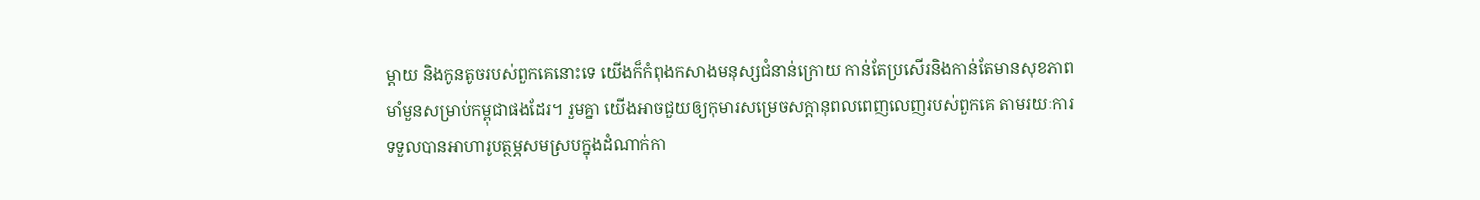ម្តាយ និងកូនតូចរបស់ពួកគេនោះទេ យើងក៏កំពុងកសាងមនុស្សជំនាន់ក្រោយ កាន់តែប្រសើរនិងកាន់តែមានសុខភាពមាំមួនសម្រាប់កម្ពុជាផងដែរ។ រួមគ្នា យើងអាចជួយឲ្យកុមារសម្រេចសក្តានុពលពេញលេញរបស់ពួកគេ តាមរយៈការទទួលបានអាហារូបត្ថម្ភសមស្របក្នុងដំណាក់កា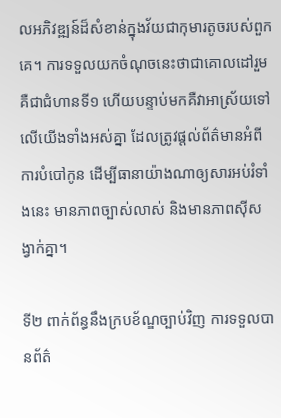លអភិវឌ្ឍន៍ដ៏សំខាន់ក្នុងវ័យជាកុមារតូចរបស់ពួកគេ។ ការទទួលយកចំណុចនេះថាជាគោលដៅរួម គឺជាជំហានទី១ ហើយបន្ទាប់មកគឺវាអាស្រ័យទៅលើយើងទាំងអស់គ្នា ដែលត្រូវផ្តល់ព័ត៌មានអំពីការបំបៅកូន ដើម្បីធានាយ៉ាងណាឲ្យសារអប់រំទាំងនេះ មានភាពច្បាស់លាស់ និងមានភាពស៊ីសង្វាក់គ្នា។

ទី២ ពាក់ព័ន្ធនឹងក្របខ័ណ្ឌច្បាប់វិញ ការទទួលបានព័ត៌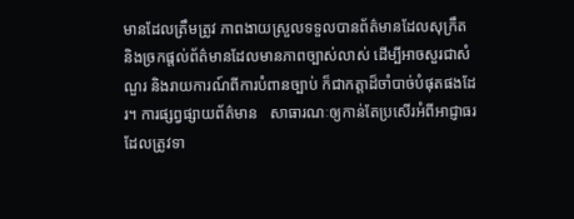មានដែលត្រឹមត្រូវ ភាពងាយស្រួលទទួលបានព័ត៌មានដែលសុក្រឹត និងច្រកផ្តល់ព័ត៌មានដែលមានភាពច្បាស់លាស់ ដើម្បីអាចសួរជាសំណួរ និងរាយការណ៍ពីការបំពានច្បាប់ ក៏ជាកត្តាដ៏ចាំបាច់បំផុតផងដែរ។ ការផ្សព្វផ្សាយព័ត៌មាន   សាធារណៈឲ្យកាន់តែប្រសើរអំពីអាជ្ញាធរ ដែលត្រូវទា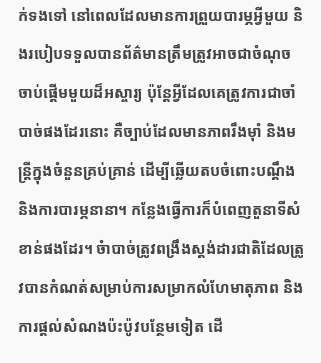ក់ទងទៅ នៅពេលដែលមានការព្រួយបារម្ភអ្វីមួយ និងរបៀបទទួលបានព័ត៌មានត្រឹមត្រូវអាចជាចំណុចចាប់ផ្តើមមួយដ៏អស្ចារ្យ ប៉ុន្តែអ្វីដែលគេត្រូវការជាចាំបាច់ផងដែរនោះ គឺច្បាប់ដែលមានភាពរឹងម៉ាំ និងមន្ត្រីក្នុងចំនួនគ្រប់គ្រាន់ ដើម្បីឆ្លើយតបចំពោះបណ្តឹង និងការបារម្ភនានា។ កន្លែងធ្វើការក៏បំពេញតួនាទីសំខាន់ផងដែរ។ ចំាបាច់ត្រូវពង្រឹងស្តង់ដារជាតិដែលត្រូវបានកំណត់សម្រាប់ការសម្រាកលំហែមាតុភាព និងការផ្តល់សំណងប៉ះប៉ូវបន្ថែមទៀត ដើ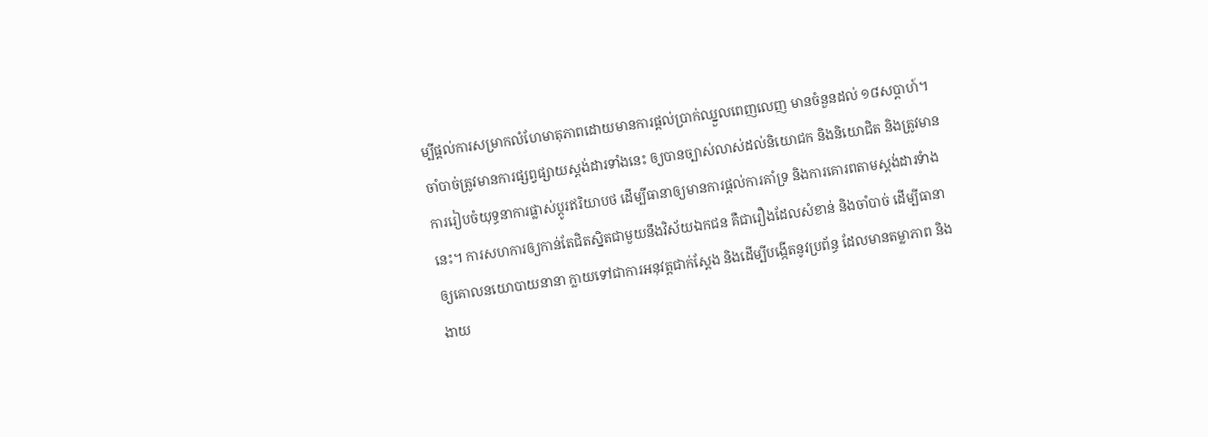ម្បីផ្តល់ការសម្រាកលំហែមាតុភាពដោយមានការផ្តល់ប្រាក់ឈ្នួលពេញលេញ មានចំនួនដល់ ១៨សប្តាហ៍។ ចាំបាច់ត្រូវមានការផ្សព្វផ្សាយស្តង់ដារទាំងនេះ ឲ្យបានច្បាស់លាស់ដល់និយោជក និងនិយោជិត និងត្រូវមានការរៀបចំយុទ្ធនាការផ្លាស់ប្តូរឥរិយាបថ ដើម្បីធានាឲ្យមានការផ្តល់ការគាំទ្រ និងការគោរពតាមស្តង់ដារទំាងនេះ។ ការសហការឲ្យកាន់តែជិតស្និតជាមួយនឹងវិស័យឯកជន គឺជារឿងដែលសំខាន់ និងចាំបាច់ ដើម្បីធានាឲ្យគោលនយោបាយនានា ក្លាយទៅជាការអនុវត្តជាក់ស្តែង និងដើម្បីបង្កើតនូវប្រព័ន្ធ ដែលមានតម្លាភាព និងងាយ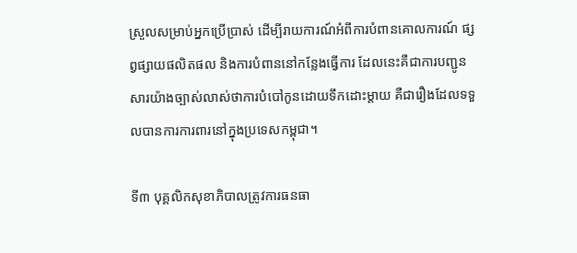ស្រួលសម្រាប់អ្នកប្រើប្រាស់ ដើម្បីរាយការណ៍អំពីការបំពានគោលការណ៍ ផ្សព្វផ្សាយផលិតផល និងការបំពាននៅកន្លែងធ្វើការ ដែលនេះគឺជាការបញ្ជូនសារយ៉ាងច្បាស់លាស់ថាការបំបៅកូនដោយទឹកដោះម្តាយ គឺជារឿងដែលទទួលបានការការពារនៅក្នុងប្រទេសកម្ពុជា។

ទី៣ បុគ្គលិកសុខាភិបាលត្រូវការធនធា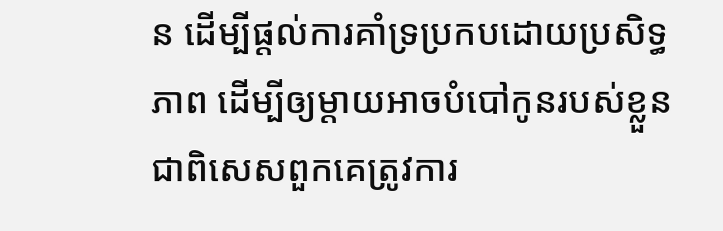ន ដើម្បីផ្តល់ការគាំទ្រប្រកបដោយប្រសិទ្ធភាព ដើម្បីឲ្យម្តាយអាចបំបៅកូនរបស់ខ្លួន ជាពិសេសពួកគេត្រូវការ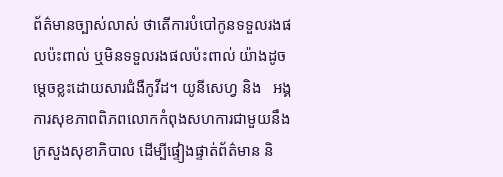ព័ត៌មានច្បាស់លាស់ ថាតើការបំបៅកូនទទួលរងផលប៉ះពាល់ ឬមិនទទួលរងផលប៉ះពាល់ យ៉ាងដូចម្តេចខ្លះដោយសារជំងឺកូវីដ។ យូនីសេហ្វ និង   អង្គការសុខភាពពិភពលោកកំពុងសហការជាមួយនឹងក្រសួងសុខាភិបាល ដើម្បីផ្ទៀងផ្ទាត់ព័ត៌មាន និ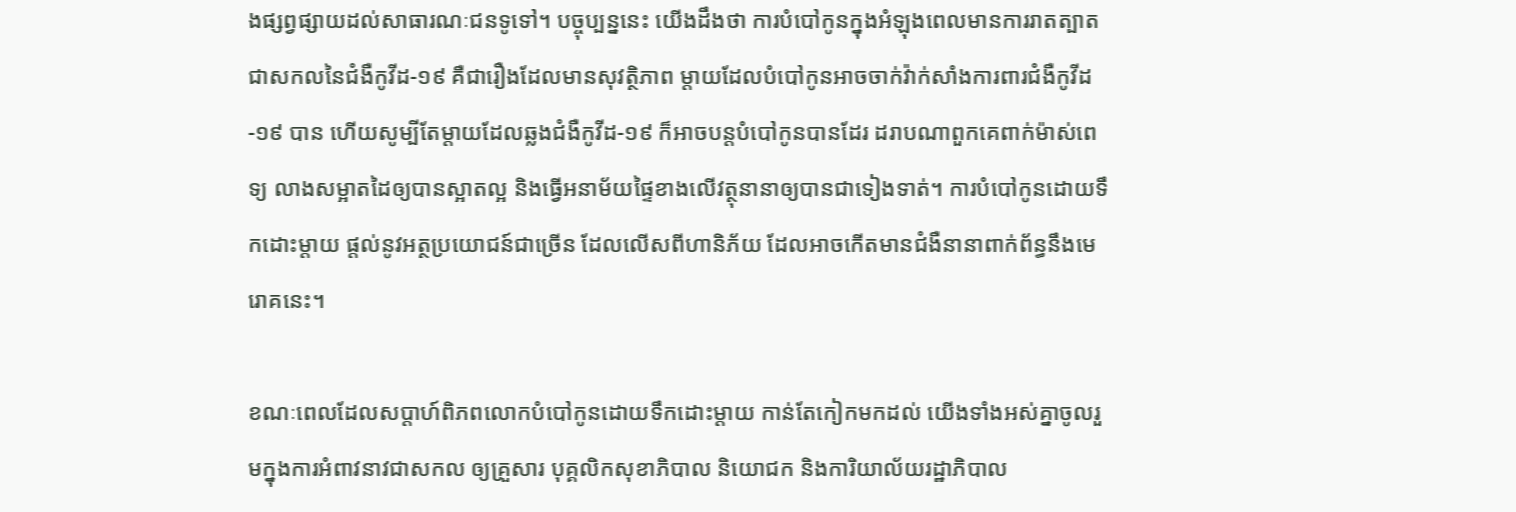ងផ្សព្វផ្សាយដល់សាធារណៈជនទូទៅ។ បច្ចុប្បន្ននេះ យើងដឹងថា ការបំបៅកូនក្នុងអំឡុងពេលមានការរាតត្បាតជាសកលនៃជំងឺកូវីដ-១៩ គឺជារឿងដែលមានសុវត្ថិភាព ម្តាយដែលបំបៅកូនអាចចាក់វ៉ាក់សាំងការពារជំងឺកូវីដ-១៩ បាន ហើយសូម្បីតែម្តាយដែលឆ្លងជំងឺកូវីដ-១៩ ក៏អាចបន្តបំបៅកូនបានដែរ ដរាបណាពួកគេពាក់ម៉ាស់ពេទ្យ លាងសម្អាតដៃឲ្យបានស្អាតល្អ និងធ្វើអនាម័យផ្ទៃខាងលើវត្ថុនានាឲ្យបានជាទៀងទាត់។ ការបំបៅកូនដោយទឹកដោះម្តាយ ផ្តល់នូវអត្ថប្រយោជន៍ជាច្រើន ដែលលើសពីហានិភ័យ ដែលអាចកើតមានជំងឺនានាពាក់ព័ន្ធនឹងមេរោគនេះ។

ខណៈពេលដែលសប្តាហ៍ពិភពលោកបំបៅកូនដោយទឹកដោះម្តាយ កាន់តែកៀកមកដល់ យើងទាំងអស់គ្នាចូលរួមក្នុងការអំពាវនាវជាសកល ឲ្យគ្រួសារ បុគ្គលិកសុខាភិបាល និយោជក និងការិយាល័យរដ្ឋាភិបាល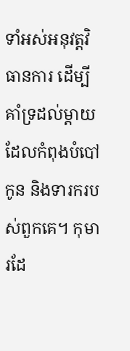ទាំអស់អនុវត្តវិធានការ ដើម្បីគាំទ្រដល់ម្តាយដែលកំពុងបំបៅកូន និងទារករបស់ពួកគេ។ កុមារដែ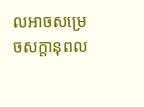លអាចសម្រេចសក្តានុពល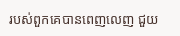របស់ពួកគេបានពេញលេញ ជួយ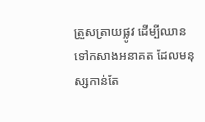ត្រួសត្រាយផ្លូវ ដើម្បីឈានទៅកសាងអនាគត ដែលមនុស្សកាន់តែ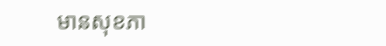មានសុខភា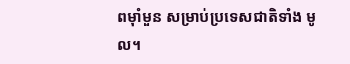ពម៉ាំមួន សម្រាប់ប្រទេសជាតិទាំង មូល។